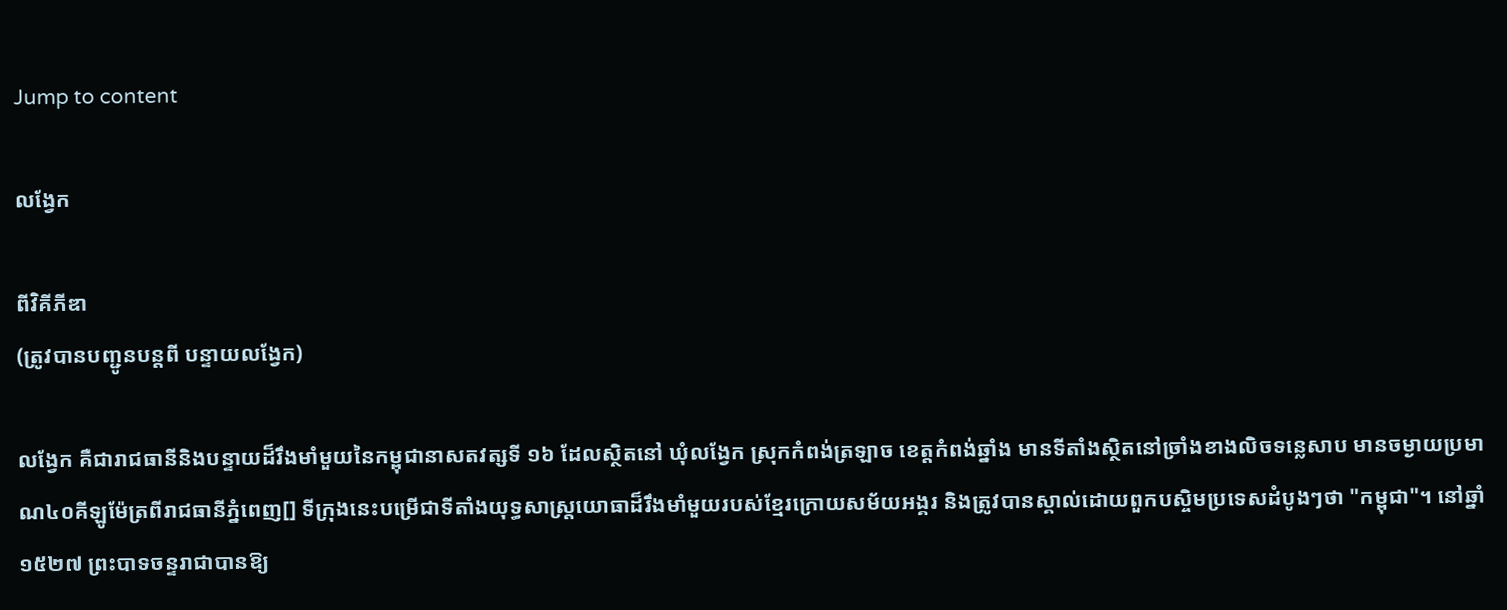Jump to content

លង្វែក

ពីវិគីភីឌា
(ត្រូវបានបញ្ជូនបន្តពី បន្ទាយលង្វែក)

លង្វែក គឺជារាជធានីនិងបន្ទាយដ៏រឹងមាំមួយនៃកម្ពុជានាសតវត្សទី ១៦ ដែលស្ថិតនៅ ឃុំលង្វែក ស្រុកកំពង់ត្រឡាច ខេត្តកំពង់ឆ្នាំង មានទីតាំងស្ថិតនៅច្រាំងខាងលិចទន្លេសាប មានចម្ងាយប្រមាណ៤០គីឡូម៉ែត្រពីរាជធានីភ្នំពេញ[] ទីក្រុងនេះបម្រើជាទីតាំងយុទ្ធសាស្ត្រយោធាដ៏រឹងមាំមួយរបស់ខ្មែរក្រោយសម័យអង្គរ និងត្រូវបានស្គាល់ដោយពួកបស្ចិមប្រទេសដំបូងៗថា "កម្ពុជា"។ នៅឆ្នាំ ១៥២៧ ព្រះបាទចន្ទរាជាបានឱ្យ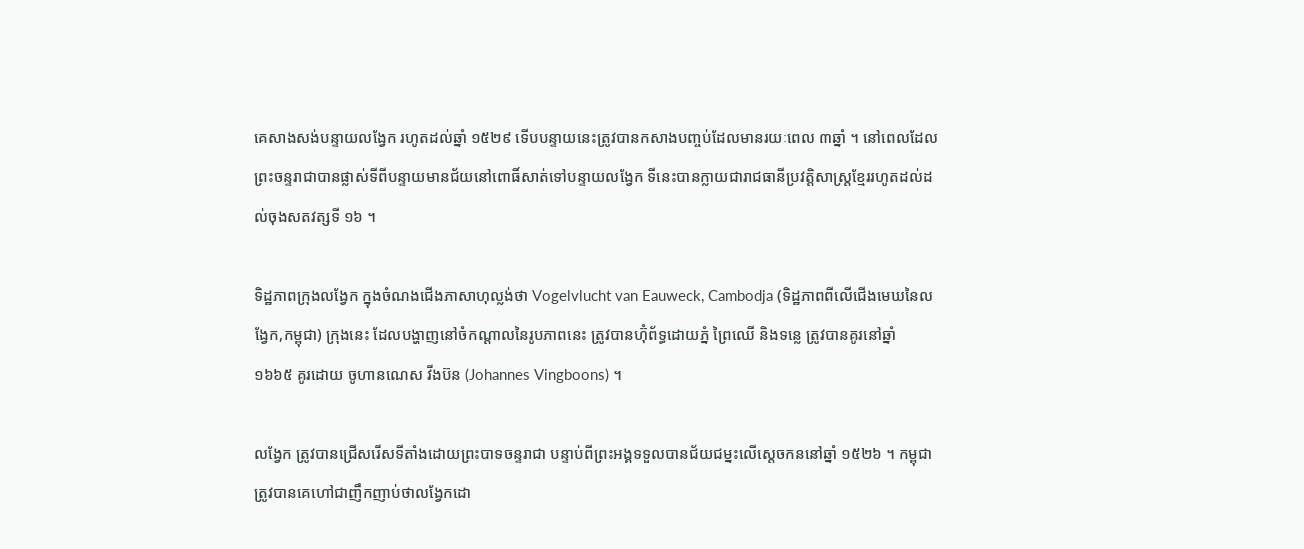គេសាងសង់បន្ទាយលង្វែក រហូតដល់ឆ្នាំ ១៥២៩ ទើបបន្ទាយនេះត្រូវបានកសាងបញ្ចប់ដែលមានរយៈពេល ៣ឆ្នាំ ។ នៅពេលដែលព្រះចន្ទរាជាបានផ្លាស់ទីពីបន្ទាយមានជ័យនៅពោធិ៍សាត់ទៅបន្ទាយលង្វែក ទីនេះបានក្លាយជារាជធានីប្រវត្តិសាស្ត្រខ្មែររហូតដល់ដល់ចុងសតវត្សទី ១៦ ។

ទិដ្ឋភាពក្រុងលង្វែក ក្នុងចំណងជើងភាសាហុល្លង់ថា Vogelvlucht van Eauweck, Cambodja (ទិដ្ឋភាពពីលើជើងមេឃនៃលង្វែក,កម្ពុជា) ក្រុងនេះ ដែលបង្ហាញនៅចំកណ្តាលនៃរូបភាពនេះ ត្រូវបានហ៊ុំព័ទ្ធដោយភ្នំ ព្រៃឈើ និងទន្លេ ត្រូវបានគូរនៅឆ្នាំ ១៦៦៥ គូរដោយ ចូហានណេស វីងប៊ន (Johannes Vingboons) ។

លង្វែក ត្រូវបានជ្រើសរើសទីតាំងដោយព្រះបាទចន្ទរាជា បន្ទាប់ពីព្រះអង្គទទួលបានជ័យជម្នះលើស្ដេចកននៅឆ្នាំ ១៥២៦ ។ កម្ពុជាត្រូវបានគេហៅជាញឹកញាប់ថាលង្វែកដោ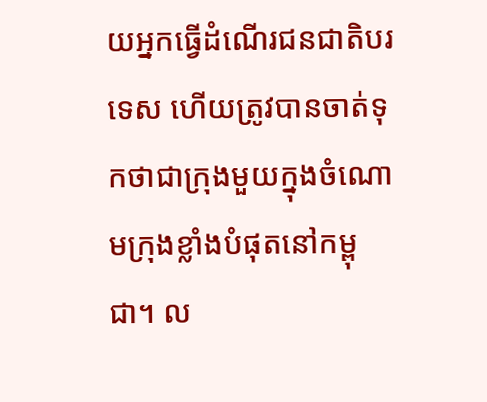យអ្នកធ្វើដំណើរជនជាតិបរទេស ហើយត្រូវបានចាត់ទុកថាជាក្រុងមួយក្នុងចំណោមក្រុងខ្លាំងបំផុតនៅកម្ពុជា។ ល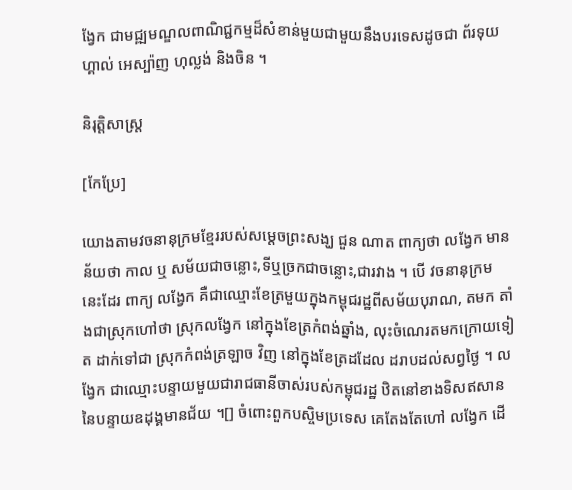ង្វែក ជាមជ្ឍមណ្ឌលពាណិជ្ជកម្មដ៏សំខាន់មួយជាមួយនឹងបរទេសដូចជា ព័រទុយហ្គាល់ អេស្ប៉ាញ ហុល្លង់ និងចិន ។

និរុត្តិសាស្ត្រ

[កែប្រែ]

យោងតាមវចនានុក្រមខ្មែររបស់សម្ដេចព្រះសង្ឃ ជួន ណាត ពាក្យថា លង្វែក មានន័យថា កាល ឬ សម័យជាចន្លោះ,ទីឬច្រកជាចន្លោះ,ជារវាង ។ បើ វចនានុក្រម នេះដែរ ពាក្យ លង្វែក គឺជាឈ្មោះខែត្រមួយក្នុងកម្ពុជរដ្ឋពីសម័យបុរាណ, តមក តាំងជាស្រុកហៅថា ស្រុកលង្វែក នៅក្នុងខែត្រកំពង់ឆ្នាំង, លុះចំណេរតមកក្រោយទៀត ដាក់ទៅជា ស្រុកកំពង់ត្រឡាច វិញ នៅក្នុងខែត្រដដែល ដរាបដល់សព្វថ្ងៃ ។ លង្វែក ជាឈ្មោះបន្ទាយមួយជារាជធានីចាស់របស់កម្ពុជរដ្ឋ ឋិតនៅខាងទិសឥសាននៃបន្ទាយឧដុង្គមានជ័យ ។[] ចំពោះពួកបស្ចិមប្រទេស គេតែងតែហៅ លង្វែក ដើ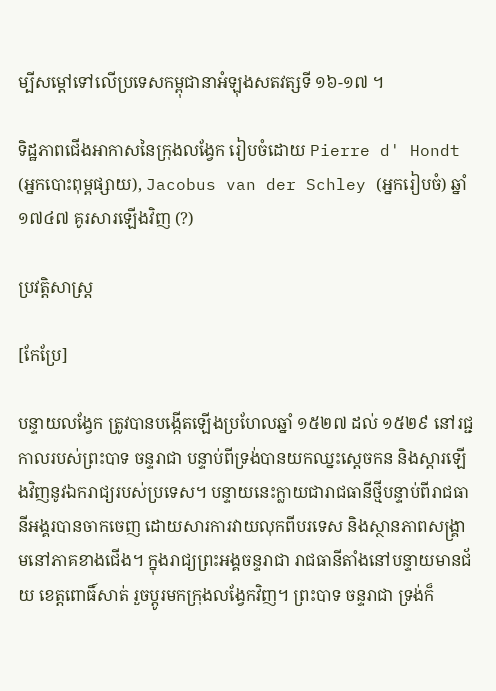ម្បីសម្ដៅទៅលើប្រទេសកម្ពុជានាអំឡុងសតវត្សទី ១៦-១៧ ។

ទិដ្ឋភាពជើងអាកាសនៃក្រុងលង្វែក រៀបចំដោយ Pierre d' Hondt (អ្នកបោះពុម្ពផ្សាយ), Jacobus van der Schley (អ្នករៀបចំ) ឆ្នាំ១៧៤៧ គូរសារឡើងវិញ (?)

ប្រវត្តិសាស្ត្រ

[កែប្រែ]

បន្ទាយលង្វែក ត្រូវបានបង្កើតឡើងប្រហែលឆ្នាំ ១៥២៧ ដល់ ១៥២៩ នៅរជ្ជកាលរបស់ព្រះបាទ ចន្ទរាជា បន្ទាប់ពីទ្រង់បានយកឈ្នះស្តេចកន និងស្តារឡើងវិញនូវឯករាជ្យរបស់ប្រទេស។ បន្ទាយនេះក្លាយជារាជធានីថ្មីបន្ទាប់ពីរាជធានីអង្គរបានចាកចេញ ដោយសារការវាយលុកពីបរទេស និងស្ថានភាពសង្គ្រាមនៅភាគខាងជើង។ ក្នុងរាជ្យព្រះអង្គចន្ទរាជា រាជធានីតាំងនៅបន្ទាយមានជ័យ ខេត្តពោធិ៍សាត់ រួចប្តូរមកក្រុងលង្វែកវិញ។ ព្រះបាទ ចន្ទរាជា ទ្រង់ក៏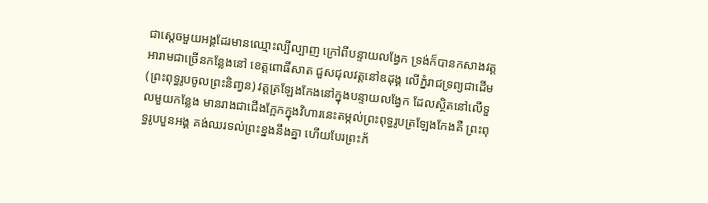ជាស្តេចមួយអង្គដែរមានឈ្មោះល្បីល្បាញ ក្រៅពីបន្ទាយលង្វែក ទ្រង់ក៏បានកសាងវត្តអារាមជាច្រើនកន្លែងនៅ ខេត្តពោធិ៍សាត ជួសជុលវត្តនៅឧដុង្គ លើភ្នំរាជទ្រព្យជាដើម (ព្រះពុទ្ធរូបចូលព្រះនិពា្វន) វត្តត្រឡែងកែងនៅក្នុងបន្ទាយលង្វែក ដែលស្ថិតនៅលើទួលមួយកន្លែង មានរាងជាជើងក្អែកក្នុងវិហារនេះតម្កល់ព្រះពុទ្ធរូបត្រឡែងកែងគឺ ព្រះពុទ្ធរូបបួនអង្គ គង់ឈរទល់ព្រះខ្នងនឹងគ្នា ហើយបែរព្រះភ័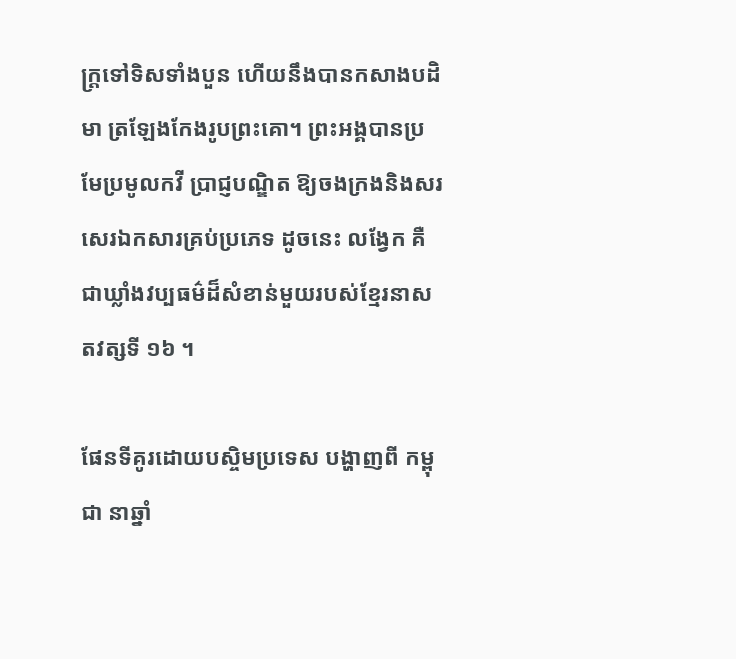ក្ត្រទៅទិសទាំងបួន ហើយនឹងបានកសាងបដិមា ត្រឡែងកែងរូបព្រះគោ។ ព្រះអង្គបានប្រមែប្រមូលកវី ប្រាជ្ញបណ្ឌិត ឱ្យចងក្រងនិងសរសេរឯកសារគ្រប់ប្រភេទ ដូចនេះ លង្វែក គឺជាឃ្លាំងវប្បធម៌ដ៏សំខាន់មួយរបស់ខ្មែរនាសតវត្សទី ១៦ ។

ផែនទីគូរដោយបស្ចិមប្រទេស បង្ហាញពី កម្ពុជា នាឆ្នាំ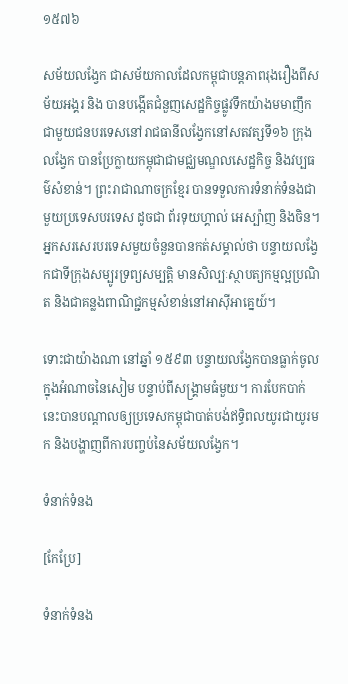១៥៧៦

សម័យលង្វែក ជាសម័យកាលដែលកម្ពុជាបន្តភាពរុងរឿងពីសម័យអង្គរ និង បានបង្កើតជំនួញសេដ្ឋកិច្ចផ្លូវទឹកយ៉ាងមមាញឹកជាមួយជនបរទេសនៅរាជធានីលង្វែកនៅសតវត្សទី១៦ ក្រុងលង្វែក បានប្រែក្លាយកម្ពុជាជាមជ្ឈមណ្ឌលសេដ្ឋកិច្ច និងវប្បធម៌សំខាន់។ ព្រះរាជាណាចក្រខ្មែរ បានទទួលការទំនាក់ទំនងជាមួយប្រទេសបរទេស ដូចជា ព័រទុយហ្គាល់ អេស្ប៉ាញ និងចិន។ អ្នកសរសេរបរទេសមួយចំនួនបានកត់សម្គាល់ថា បន្ទាយលង្វែកជាទីក្រុងសម្បូរទ្រព្យសម្បត្តិ មានសិល្បៈស្ថាបត្យកម្មល្អប្រណិត និងជាគន្លងពាណិជ្ជកម្មសំខាន់នៅអាស៊ីអាគ្នេយ៍។

ទោះជាយ៉ាងណា នៅឆ្នាំ ១៥៩៣ បន្ទាយលង្វែកបានធ្លាក់ចូលក្នុងអំណាចនៃសៀម បន្ទាប់ពីសង្គ្រាមធំមួយ។ ការបែកបាក់នេះបានបណ្ដាលឲ្យប្រទេសកម្ពុជាបាត់បង់ឥទ្ធិពលយូរជាយូរមក និងបង្ហាញពីការបញ្ចប់នៃសម័យលង្វែក។

ទំនាក់ទំនង

[កែប្រែ]

ទំនាក់ទំនង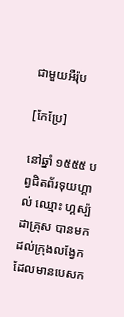ជាមួយអឺរ៉ុប

[កែប្រែ]

នៅឆ្នាំ ១៥៥៥ បព្វជិតព័រទុយហ្គាល់ ឈ្មោះ ហ្គស្ប៉ដាគ្រុស បានមកដល់ក្រុងលង្វែក ដែលមានបេសក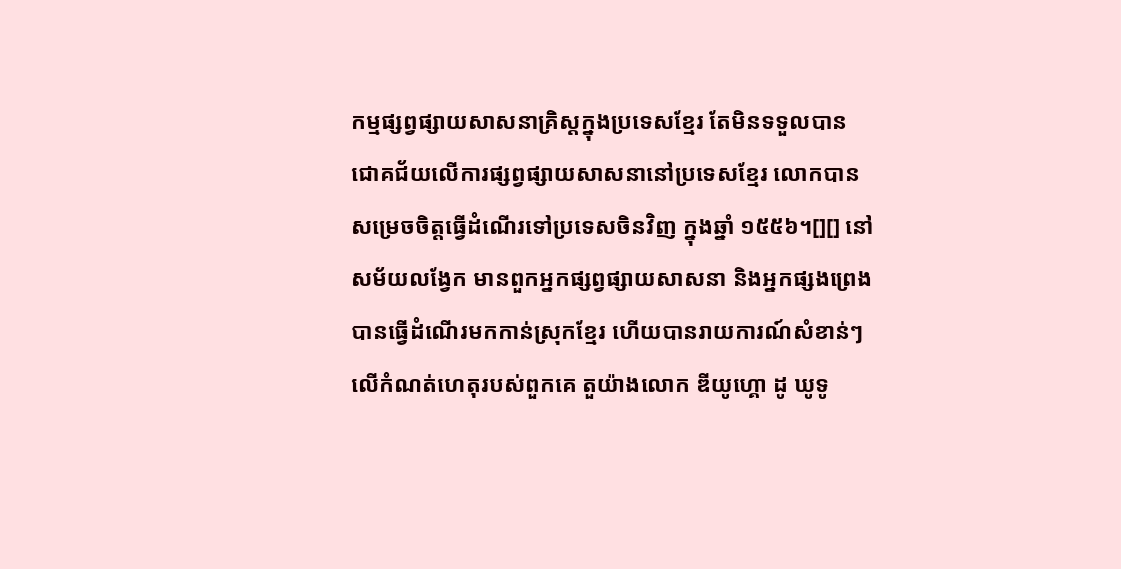កម្មផ្សព្វផ្សាយសាសនាគ្រិស្តក្នុងប្រទេសខ្មែរ តែមិនទទួលបានជោគជ័យលើការផ្សព្វផ្សាយសាសនានៅប្រទេសខ្មែរ លោកបានសម្រេចចិត្តធ្វើដំណើរទៅប្រទេសចិនវិញ ក្នុងឆ្នាំ ១៥៥៦។[][] នៅសម័យលង្វែក មានពួកអ្នកផ្សព្វផ្សាយសាសនា និងអ្នកផ្សងព្រេងបានធ្វើដំណើរមកកាន់ស្រុកខ្មែរ ហើយបានរាយការណ៍សំខាន់ៗលើកំណត់ហេតុរបស់ពួកគេ តួយ៉ាងលោក ឌីយូហ្គោ ដូ ឃូទូ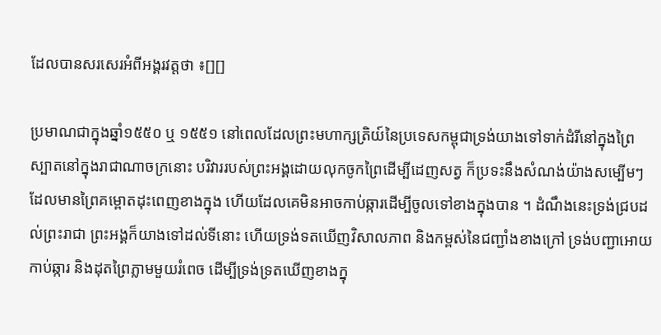ដែលបានសរសេរអំពីអង្គរវត្តថា ៖[][]

ប្រមាណជាក្នុងឆ្នាំ១៥៥០ ឬ ១៥៥១ នៅពេលដែលព្រះមហាក្សត្រិយ៍នៃប្រទេសកម្ពុជាទ្រង់យាងទៅទាក់ដំរីនៅក្នុងព្រៃស្បាតនៅក្នុងរាជាណាចក្រនោះ បរិវាររបស់ព្រះអង្គដោយលុកចូកព្រៃដើម្បីដេញសត្វ ក៏ប្រទះនឹងសំណង់យ៉ាងសម្បើមៗដែលមានព្រៃគម្ពោតដុះពេញខាងក្នុង ហើយដែលគេមិនអាចកាប់ឆ្ការដើម្បីចូលទៅខាងក្នុងបាន ។ ដំណឹងនេះទ្រង់ជ្របដល់ព្រះរាជា ព្រះអង្គក៏យាងទៅដល់ទីនោះ ហើយទ្រង់ទតឃើញវិសាលភាព និងកម្ពស់នៃជញ្ជាំងខាងក្រៅ ទ្រង់បញ្ជាអោយកាប់ឆ្ការ និងដុតព្រៃភ្លាមមួយរំពេច ដើម្បីទ្រង់ទ្រតឃើញខាងក្នុ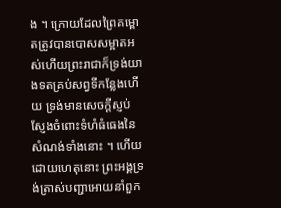ង ។ ក្រោយដែលព្រៃគម្ពោតត្រូវបានបោសសម្អាតអស់ហើយព្រះរាជាក៏ទ្រង់យាងទតគ្រប់សព្វទីកន្លែងហើយ ទ្រង់មានសេចក្ដីស្ញប់ស្ញែងចំពោះទំហំធំធេងនៃសំណង់ទាំងនោះ ។ ហើយដោយហេតុនោះ ព្រះអង្គទ្រង់ត្រាស់បញ្ជាអោយនាំពួក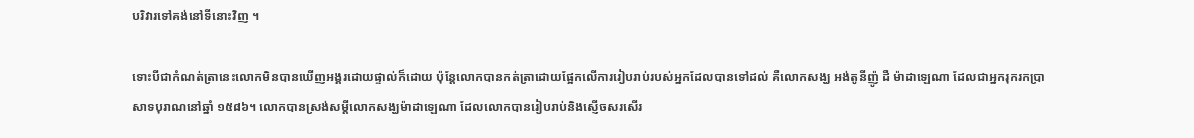បរិវារទៅគង់នៅទីនោះវិញ ។

ទោះបីជាកំណត់ត្រានេះលោកមិនបានឃើញអង្គរដោយផ្ទាល់ក៏ដោយ ប៉ុន្តែលោកបានកត់ត្រាដោយផ្អែកលើការរៀបរាប់របស់អ្នកដែលបានទៅដល់ គឺលោកសង្ឃ អង់តូនីញ៉ូ ដឺ ម៉ាដាឡេណា ដែលជាអ្នករុករកប្រាសាទបុរាណនៅឆ្នាំ ១៥៨៦។ លោកបានស្រង់សម្ដីលោកសង្ឃម៉ាដាឡេណា ដែលលោកបានរៀបរាប់និងស្ញើចសរសើរ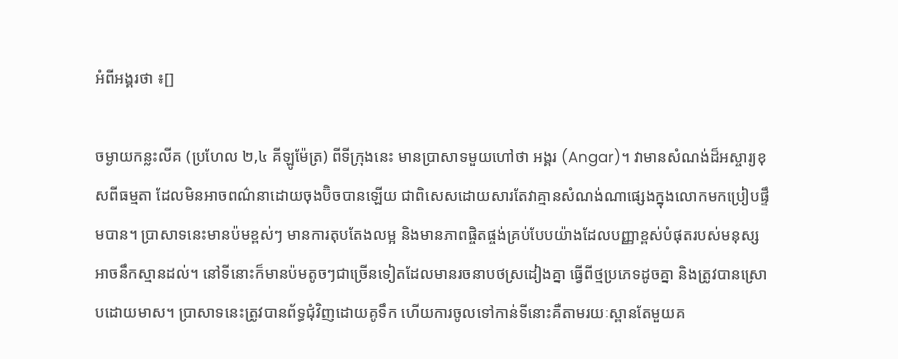អំពីអង្គរថា ៖[]

ចម្ងាយកន្លះលីគ (ប្រហែល ២,៤ គីឡូម៉ែត្រ) ពីទីក្រុងនេះ មានប្រាសាទមួយហៅថា អង្គរ (Angar)។ វាមានសំណង់ដ៏អស្ចារ្យខុសពីធម្មតា ដែលមិនអាចពណ៌នាដោយចុងប៊ិចបានឡើយ ជាពិសេសដោយសារតែវាគ្មានសំណង់ណាផ្សេងក្នុងលោកមកប្រៀបផ្ទឹមបាន។ ប្រាសាទនេះមានប៉មខ្ពស់ៗ មានការតុបតែងលម្អ និងមានភាពផ្ចិតផ្ចង់គ្រប់បែបយ៉ាងដែលបញ្ញាខ្ពស់បំផុតរបស់មនុស្សអាចនឹកស្មានដល់។ នៅទីនោះក៏មានប៉មតូចៗជាច្រើនទៀតដែលមានរចនាបថស្រដៀងគ្នា ធ្វើពីថ្មប្រភេទដូចគ្នា និងត្រូវបានស្រោបដោយមាស។ ប្រាសាទនេះត្រូវបានព័ទ្ធជុំវិញដោយគូទឹក ហើយការចូលទៅកាន់ទីនោះគឺតាមរយៈស្ពានតែមួយគ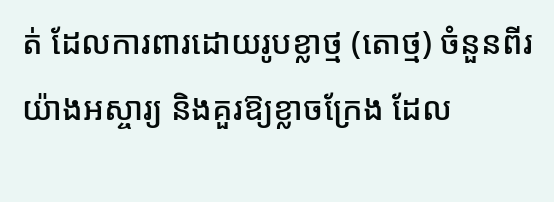ត់ ដែលការពារដោយរូបខ្លាថ្ម (តោថ្ម) ចំនួនពីរយ៉ាងអស្ចារ្យ និងគួរឱ្យខ្លាចក្រែង ដែល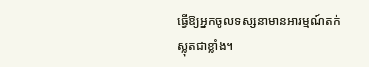ធ្វើឱ្យអ្នកចូលទស្សនាមានអារម្មណ៍តក់ស្លុតជាខ្លាំង។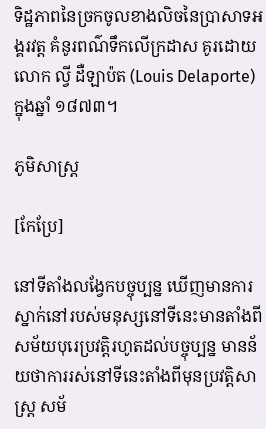ទិដ្ឋភាពនៃច្រកចូលខាងលិចនៃប្រាសាទអង្គរវត្ត គំនូរពណ៌ទឹកលើក្រដាស គូរដោយលោក ល្វី ដឺឡាប៉ត (Louis Delaporte) ក្នុងឆ្នាំ ១៨៧៣។

ភូមិសាស្ត្រ

[កែប្រែ]

នៅទីតាំងលង្វែកបច្ចុប្បន្ន ឃើញមានការស្នាក់នៅរបស់មនុស្សនៅទីនេះមានតាំងពីសម័យបុរេប្រវត្តិរហូតដល់បច្ចុប្បន្ន មានន័យថាការរស់នៅទីនេះតាំងពីមុនប្រវត្តិសាស្ត្រ សម័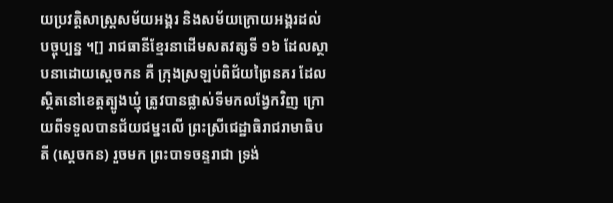យប្រវត្តិសាស្ត្រសម័យអង្គរ និងសម័យក្រោយអង្គរដល់បច្ចុប្បន្ន ។[] រាជធានីខ្មែរនាដើមសតវត្សទី ១៦ ដែលស្ថាបនាដោយស្ដេចកន គឺ ក្រុងស្រឡប់ពិជ័យព្រៃនគរ ដែលស្ថិតនៅខេត្តត្បូងឃ្មុំ ត្រូវបានផ្លាស់ទីមកលង្វែកវិញ ក្រោយពីទទួលបានជ័យជម្នះលើ ព្រះស្រីជេដ្ឋាធិរាជរាមាធិបតី (ស្ដេចកន) រួចមក ព្រះបាទចន្ទរាជា ទ្រង់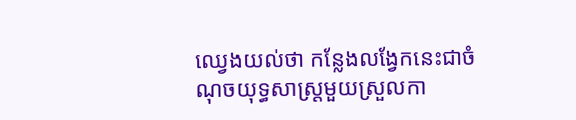ឈ្វេងយល់ថា កន្លែងលង្វែកនេះជាចំណុចយុទ្ធសាស្ត្រមួយស្រួលកា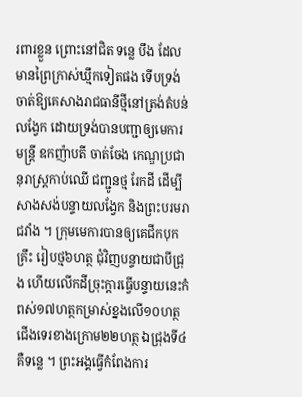រពារខ្លួន ព្រោះនៅជិត ទន្លេ បឹង ដែលមានព្រៃក្រាស់ឃ្មឹកទៀតផង ទើបទ្រង់ចាត់ឱ្យគេសាងរាជធានីថ្មីនៅត្រង់តំបន់លង្វែក ដោយទ្រង់បានបញ្ជាឲ្យមេការ មន្រ្តី ឧកញ៉ាបតី ចាត់ចែង កេណ្ឌប្រជានុរាស្រ្តកាប់ឈើ ជញ្ជូនថ្ម រែកដី ដើម្បីសាងសង់បន្ទាយលង្វែក និងព្រះបរមរាជវាំង ។ ក្រុមមេការបានឲ្យគេជីកបុកគ្រឹះ រៀបថ្ម៦ហត្ថ ជុំវិញបន្ទាយជាបីជ្រុង ហើយលើកដីច្រុះក្តារធ្វើបន្ទាយនេះកំពស់១៧ហត្ថកម្រាស់ខ្នងលើ១០ហត្ថជើងទេរខាងក្រោម២២ហត្ថ ឯជ្រុងទី៤គឺទន្លេ ។ ព្រះអង្គធ្វើកំពែងការ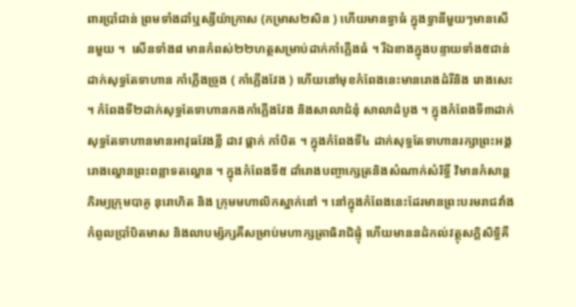ពារប្រាំជាន់ ព្រមទាំងដាំឬស្សីយ៉ាក្រាស (កម្រាស២សិន ) ហើយមានទ្វាធំ ក្នុងទ្វានីមួយៗមានសើនមួយ ។  សើនទាំង៨ មានកំពស់២២ហត្ថសម្រាប់ដាក់កាំភ្លើងធំ ។ រីឯខាងក្នុងបន្ទាយទាំង៥ជាន់ ដាក់សុទ្ធតែទាហាន កាំភ្លើងច្រូង ( កាំភ្លើងវែង ) ហើយនៅមុខកំពែងនេះមានរោងដំរីនិង រោងសេះ ។ កំពែងទី២ដាក់សុទ្ធតែទាហានកងកាំភ្លើងវែង និងសាលាជំនុំ សាលាដំបូង ។ ក្នុងកំពែងទី៣ដាក់សុទ្ធតែទាហានមានអាវុធវែងខ្លី ដាវ ផ្គាក់ កាំបិត ។ ក្នុងកំពែងទី៤ ដាក់សុទ្ធតែទាហានរក្សាព្រះអង្គ រោងល្ខោនព្រះពន្លាទតល្ខោន ។ ក្នុងកំពែងទី៥ ដាំរោងបញ្ចាក្សេត្រនិងសំណាក់សំរិទ្ធិ៍ វិមានកំសាន្ត ភិរម្យក្រុមបាគូ នុរោហិត និង ក្រុមមហាលិកស្នាក់នៅ ។ នៅក្នុងកំពែងនេះដែរមានព្រះបរមរាជវាំងកំពូលប្រាំបិតមាស និងលាបម្ស័ក្សគឺសម្រាប់មហាក្សត្រាធិរាជិផ្ទុំ ហើយមាននដំកល់វត្ថុសក្តិសិទ្ធិគឺ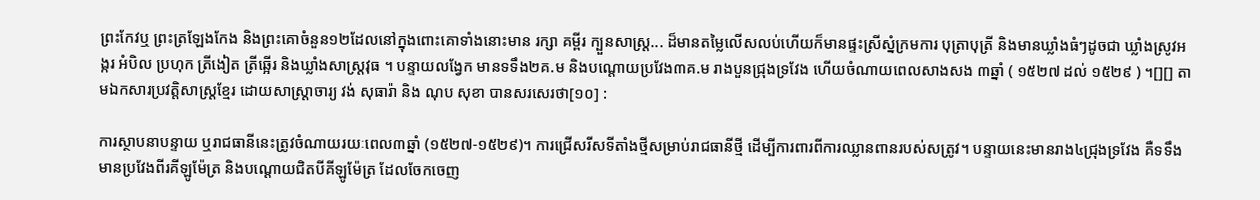ព្រះកែវឬ ព្រះត្រឡែងកែង និងព្រះគោចំនួន១២ដែលនៅក្នុងពោះគោទាំងនោះមាន រក្សា គម្ពីរ ក្បួនសាស្រ្ត... ដ៏មានតម្លៃលើសលប់ហើយក៏មានផ្ទះស្រីស្នំក្រមការ បុត្រាបុត្រី និងមានឃ្លាំងធំៗដូចជា ឃ្លាំងស្រូវអង្ករ អំបិល ប្រហុក ត្រីងៀត ត្រីឆ្អើរ និងឃ្លាំងសាស្រ្តវុធ ។ បន្ទាយលង្វែក មានទទឹង២គ.ម និងបណ្តោយប្រវែង៣គ.ម រាងបួនជ្រុងទ្រវែង ហើយចំណាយពេលសាងសង ៣ឆ្នាំ ( ១៥២៧ ដល់ ១៥២៩ ) ។[][] តាមឯកសារប្រវត្តិសាស្រ្តខ្មែរ ដោយសាស្រ្តាចារ្យ វង់ សុធារ៉ា និង ណុប សុខា បានសរសេរថា[១០] :

ការស្ថាបនាបន្ទាយ ឬរាជធានីនេះត្រូវចំណាយរយៈពេល៣ឆ្នាំ (១៥២៧-១៥២៩)។ ការជ្រើសរីសទីតាំងថ្មីសម្រាប់រាជធានីថ្មី ដើម្បីការពារពីការឈ្លានពានរបស់សត្រូវ។ បន្ទាយនេះមានរាង៤ជ្រុងទ្រវែង គឺទទឹងមានប្រវែងពីរគីឡូម៉ែត្រ និងបណ្តោយជិតបីគីឡូម៉ែត្រ ដែលចែកចេញ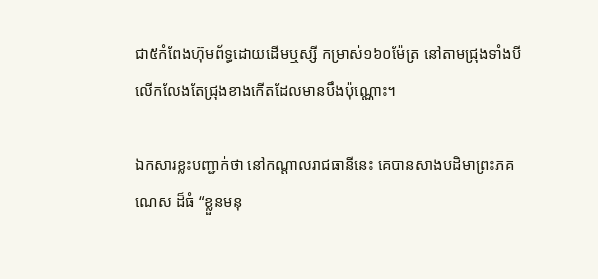ជា៥កំពែងហ៊ុមព័ទ្ធដោយដើមឬស្សី កម្រាស់១៦០ម៉ែត្រ នៅតាមជ្រុងទាំងបី លើកលែងតែជ្រុងខាងកើតដែលមានបឹងប៉ុណ្ណោះ។

ឯកសារខ្លះបញ្ជាក់ថា នៅកណ្ដាលរាជធានីនេះ គេបានសាងបដិមាព្រះភគណេស ដ៏ធំ “ខ្លួនមនុ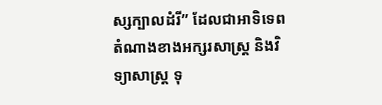ស្សក្បាលដំរី” ដែលជាអាទិទេពតំណាងខាងអក្សរសាស្ត្រ និងវិទ្យាសាស្ត្រ ទុ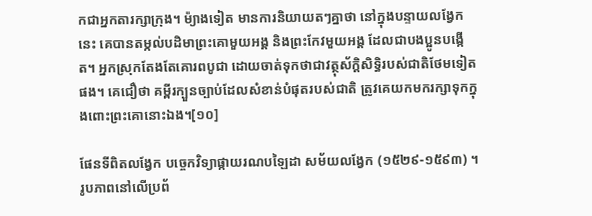កជាអ្នកតារក្សាក្រុង។ ម៉្យាងទៀត មានការនិយាយតៗគ្នាថា នៅក្នុងបន្ទាយលង្វែកនេះ គេបានតម្កល់បដិមាព្រះគោមួយអង្គ និងព្រះកែវមួយអង្គ ដែលជាបងប្អូនបង្កើត។ អ្នកស្រុកតែងតែគោរពបូជា ដោយចាត់ទុកថាជាវត្ថុស័ក្តិសិទ្ធិរបស់ជាតិថែមទៀតផង។ គេជឿថា គម្ពីរក្បួនច្បាប់ដែលសំខាន់បំផុតរបស់ជាតិ ត្រូវគេយកមករក្សាទុកក្នុងពោះព្រះគោនោះឯង។[១០]

ផែនទីពិតលង្វែក បច្ចេកវិទ្យាផ្កាយរណបឡៃដា សម័យលង្វែក (១៥២៩-១៥៩៣) ។ រូបភាពនៅលើប្រព័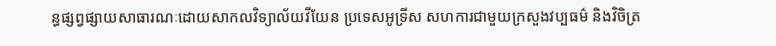ន្ធផ្សព្វផ្សាយសាធារណៈដោយសាកលវិទ្យាល័យវីយែន ប្រទេសអូទ្រីស សហការជាមួយក្រសួងវប្បធម៌ និងវិចិត្រ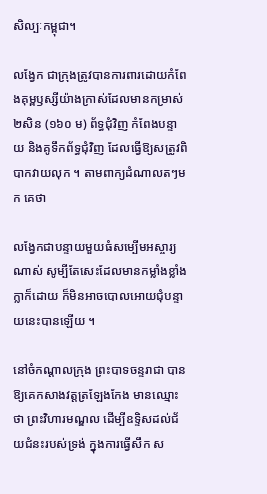សិល្បៈកម្ពុជា។

លង្វែក ជាក្រុងត្រូវបានការពារដោយកំពែងគុម្ពឫស្សីយ៉ាងក្រាស់ដែលមានកម្រាស់២សិន (១៦០ ម) ព័ទ្ធជុំវិញ កំពែងបន្ទាយ និងគូទឹកព័ទ្ធជុំវិញ ដែលធ្វើឱ្យសត្រូវពិបាកវាយលុក ។ តាមពាក្យដំណាលតៗមក គេថា

លង្វែកជាបន្ទាយមួយធំសម្បើមអស្ចារ្យណាស់ សូម្បីតែសេះដែលមានកម្លាំងខ្លាំងក្លាក៏ដោយ ក៏មិនអាចបោលអោយជុំបន្ទាយនេះបានឡើយ ។

នៅចំកណ្ដាលក្រុង ព្រះបាទចន្ទរាជា បានឱ្យគេកសាងវត្តត្រឡែងកែង មានឈ្មោះថា ព្រះវិហារមណ្ឌល ដើម្បីឧទ្ទិសដល់ជ័យជំនះរបស់ទ្រង់ ក្នុងការធ្វើសឹក ស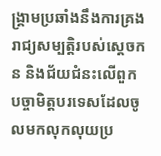ង្គ្រាមប្រឆាំងនឹងការគ្រងរាជ្យសម្បត្តិរបស់ស្តេចកន និងជ័យជំនះលើពួកបច្ចាមិត្តបរទេសដែលចូលមកលុកលុយប្រ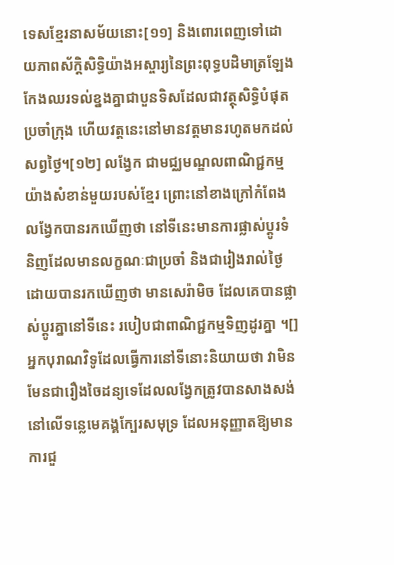ទេសខ្មែរនាសម័យនោះ[១១] និងពោរពេញទៅដោយភាពស័ក្តិសិទ្ធិយ៉ាងអស្ចារ្យនៃព្រះពុទ្ធបដិមាត្រឡែងកែងឈរទល់ខ្នងគ្នាជាបួនទិសដែលជាវត្ថុសិទ្ធិបំផុតប្រចាំក្រុង ហើយវត្តនេះនៅមានវត្តមានរហូតមកដល់សព្វថ្ងៃ។[១២] លង្វែក ជាមជ្ឈមណ្ឌលពាណិជ្ជកម្មយ៉ាងសំខាន់មួយរបស់ខ្មែរ ព្រោះនៅខាងក្រៅកំពែងលង្វែកបានរកឃើញថា នៅទីនេះមានការផ្លាស់ប្ដូរទំនិញដែលមានលក្ខណៈជាប្រចាំ និងជារៀងរាល់ថ្ងៃ ដោយបានរកឃើញថា មានសេរ៉ាមិច ដែលគេបានផ្លាស់ប្ដូរគ្នានៅទីនេះ របៀបជាពាណិជ្ជកម្មទិញដូរគ្នា ។[]អ្នកបុរាណវិទូដែលធ្វើការនៅទីនោះនិយាយថា វាមិនមែនជារឿងចៃដន្យទេដែលលង្វែកត្រូវបានសាងសង់នៅលើទន្លេមេគង្គក្បែរសមុទ្រ ដែលអនុញ្ញាតឱ្យមានការជួ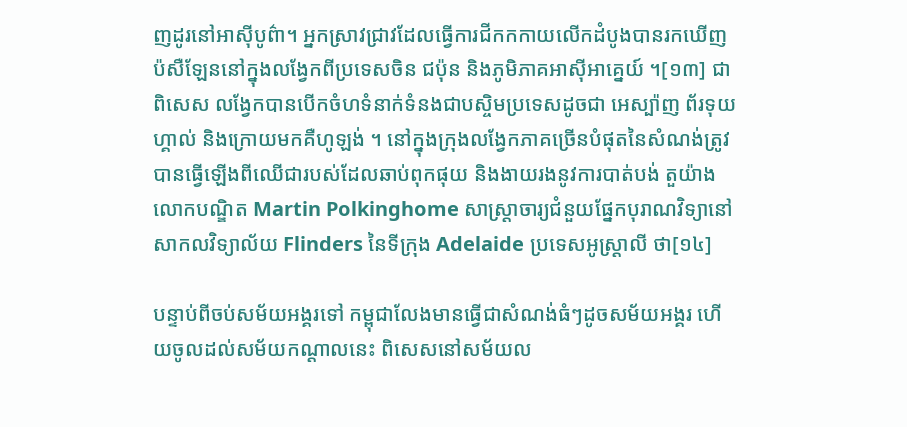ញដូរនៅអាស៊ីបូព៌ា។ អ្នកស្រាវជ្រាវដែលធ្វើការជីកកកាយលើកដំបូងបានរកឃើញប៉សឺឡែននៅក្នុងលង្វែកពីប្រទេសចិន ជប៉ុន និងភូមិភាគអាស៊ីអាគ្នេយ៍ ។[១៣] ជាពិសេស លង្វែកបានបើកចំហទំនាក់ទំនងជាបស្ចិមប្រទេសដូចជា អេស្ប៉ាញ ព័រទុយហ្គាល់ និងក្រោយមកគឺហូឡង់ ។ នៅក្នុងក្រុងលង្វែកភាគច្រើនបំផុតនៃសំណង់ត្រូវបានធ្វើឡើងពីឈើជារបស់ដែលឆាប់ពុកផុយ និងងាយរងនូវការបាត់បង់ តួយ៉ាងលោកបណ្ឌិត Martin Polkinghome សាស្ត្រាចារ្យជំនួយផ្នែកបុរាណវិទ្យានៅ សាកលវិទ្យាល័យ Flinders នៃទីក្រុង Adelaide ប្រទេសអូស្ត្រាលី ថា[១៤]

បន្ទាប់ពីចប់សម័យអង្គរទៅ កម្ពុជាលែងមានធ្វើជាសំណង់ធំៗដូចសម័យអង្គរ ហើយចូលដល់សម័យកណ្ដាលនេះ ពិសេសនៅសម័យល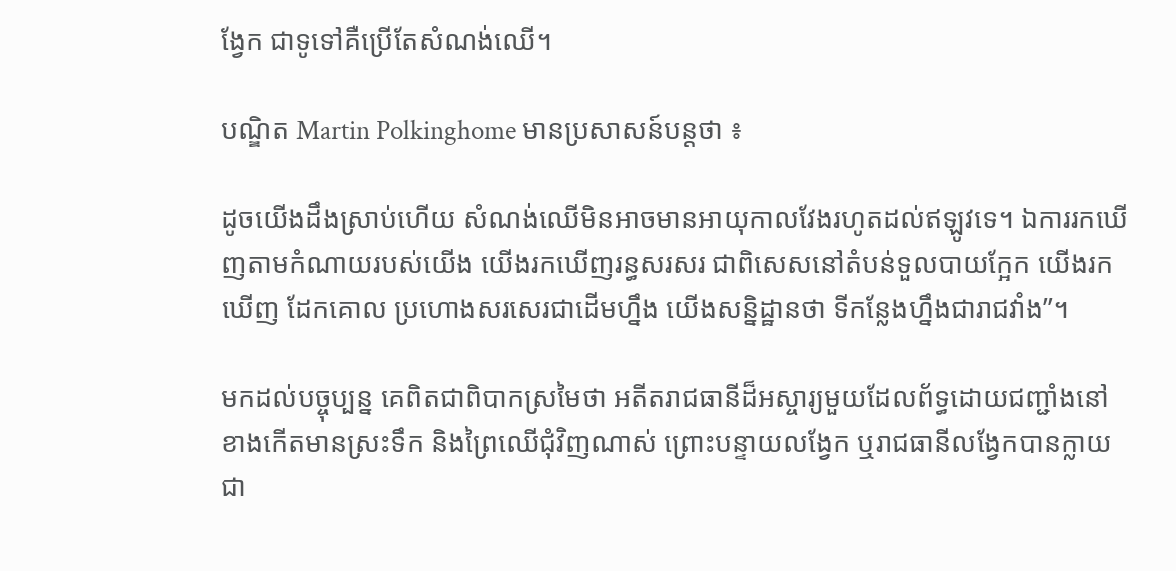ង្វែក ជាទូទៅគឺប្រើតែសំណង់ឈើ។

បណ្ឌិត Martin Polkinghome មានប្រសាសន៍បន្តថា ៖

ដូចយើងដឹងស្រាប់ហើយ សំណង់ឈើមិនអាចមានអាយុកាលវែងរហូតដល់ឥឡូវទេ។ ឯការរកឃើញតាមកំណាយរបស់យើង យើងរកឃើញរន្ធសរសរ ជាពិសេសនៅតំបន់ទួលបាយក្អែក យើងរកឃើញ ដែកគោល ប្រហោងសរសេរជាដើមហ្នឹង យើងសន្និដ្ឋានថា ទីកន្លែងហ្នឹងជារាជវាំង”។

មកដល់បច្ចុប្បន្ន គេពិតជាពិបាកស្រមៃថា អតីតរាជធានីដ៏អស្ចារ្យមួយដែលព័ទ្ធដោយជញ្ជាំងនៅខាងកើតមានស្រះទឹក និងព្រៃឈើជុំវិញណាស់ ព្រោះបន្ទាយលង្វែក ឬរាជធានីលង្វែកបានក្លាយជា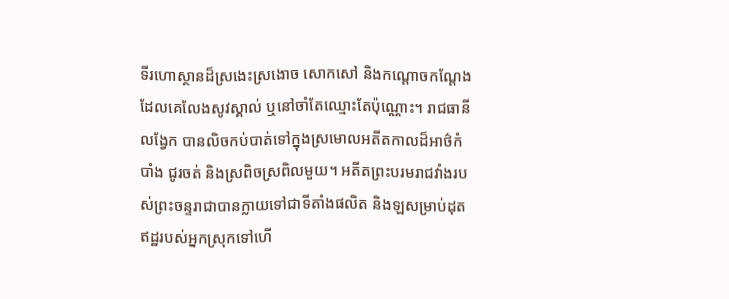ទីរហោស្ថានដ៏ស្រងេះស្រងោច សោកសៅ និងកណ្តោចកណ្តែង ដែលគេលែងសូវស្គាល់ ឬនៅចាំតែឈ្មោះតែប៉ុណ្ណោះ។ រាជធានីលង្វែក បានលិចកប់បាត់ទៅក្នុងស្រមោលអតីតកាលដ៏អាថ៌កំបាំង ជូរចត់ និងស្រពិចស្រពិលមួយ។ អតីតព្រះបរមរាជវាំងរបស់ព្រះចន្ទរាជាបានក្លាយទៅជាទីតាំងផលិត និងឡសម្រាប់ដុតឥដ្ឋរបស់អ្នកស្រុកទៅហើ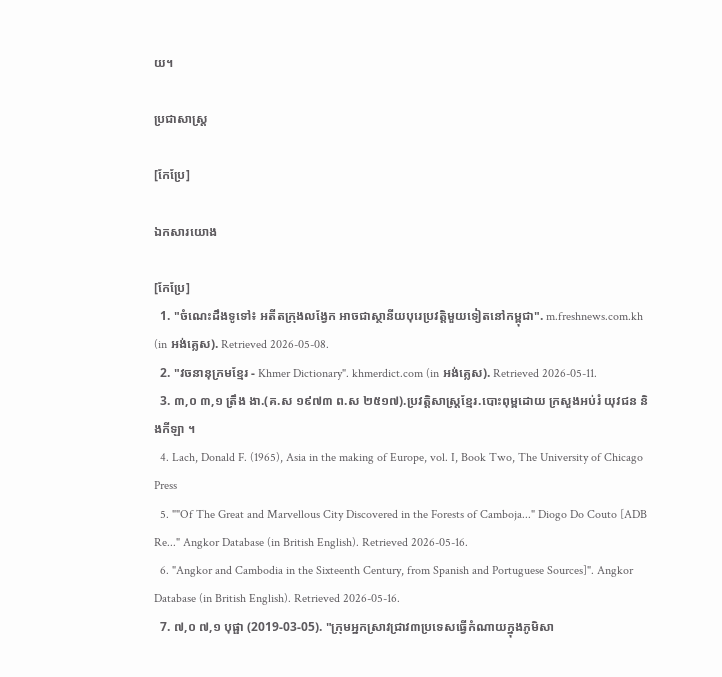យ។

ប្រជាសាស្ត្រ

[កែប្រែ]

ឯកសារយោង

[កែប្រែ]
  1. "ចំណេះដឹងទូទៅ៖ អតីតក្រុងលង្វែក អាចជាស្ថានីយបុរេប្រវត្តិមួយទៀតនៅកម្ពុជា". m.freshnews.com.kh (in អង់គ្លេស). Retrieved 2026-05-08.
  2. "វចនានុក្រមខ្មែរ - Khmer Dictionary". khmerdict.com (in អង់គ្លេស). Retrieved 2026-05-11.
  3. ៣,០ ៣,១ ត្រឹង ងា.(គ.ស ១៩៧៣ ព.ស ២៥១៧).ប្រវត្តិសាស្ត្រខ្មែរ.បោះពុម្ពដោយ ក្រសួងអប់រំ យុវជន និងកីឡា ។
  4. Lach, Donald F. (1965), Asia in the making of Europe, vol. I, Book Two, The University of Chicago Press
  5. ""Of The Great and Marvellous City Discovered in the Forests of Camboja..." Diogo Do Couto [ADB Re..." Angkor Database (in British English). Retrieved 2026-05-16.
  6. "Angkor and Cambodia in the Sixteenth Century, from Spanish and Portuguese Sources]". Angkor Database (in British English). Retrieved 2026-05-16.
  7. ៧,០ ៧,១ បុផ្ផា (2019-03-05). "ក្រុមអ្នកស្រាវជ្រាវ៣ប្រទេសធ្វើកំណាយក្នុងភូមិសា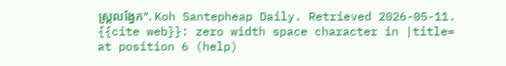ស្ត្រលង្វែក". Koh Santepheap Daily. Retrieved 2026-05-11. {{cite web}}: zero width space character in |title= at position 6 (help)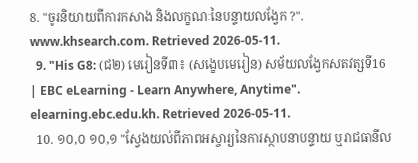8. "ចូរនិយាយពីការកសាង និងលក្ខណៈនៃបន្ទាយលង្វែក ?". www.khsearch.com. Retrieved 2026-05-11.
  9. "His G8: (ជ២) មេរៀនទី៣៖ (សង្ខេបមេរៀន) សម័យលង្វែកសតវត្សទី16 | EBC eLearning - Learn Anywhere, Anytime". elearning.ebc.edu.kh. Retrieved 2026-05-11.
  10. ១០,០ ១០,១ "ស្វែងយល់ពីភាពអស្ចារ្យនៃការស្ថាបនាបន្ទាយ ឬរាជធានីល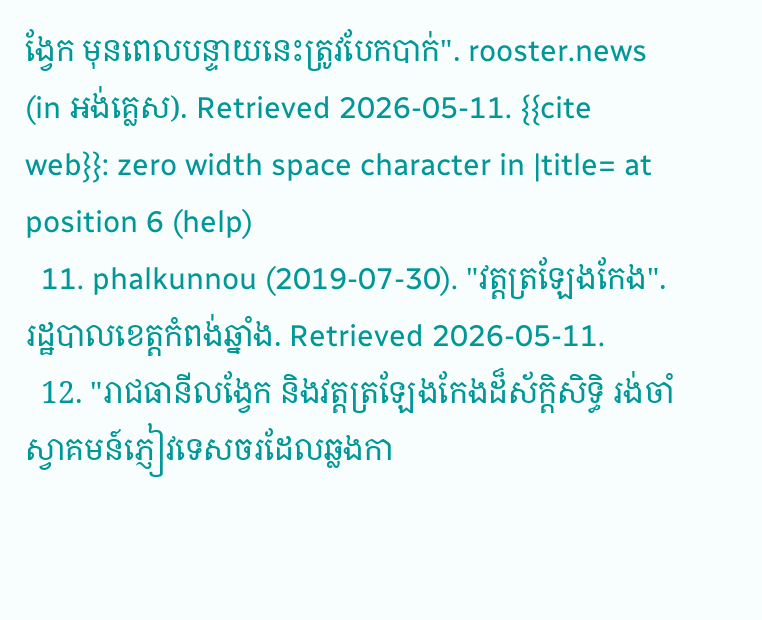ង្វែក មុនពេលបន្ទាយនេះត្រូវបែកបាក់". rooster.news (in អង់គ្លេស). Retrieved 2026-05-11. {{cite web}}: zero width space character in |title= at position 6 (help)
  11. phalkunnou (2019-07-30). "វត្តត្រឡែងកែង". រដ្ឋបាលខេត្តកំពង់ឆ្នាំង. Retrieved 2026-05-11.
  12. "រាជធានីលង្វែក និងវត្តត្រឡែងកែងដ៏ស័ក្តិសិទ្ធិ រង់ចាំស្វាគមន៍ភ្ញៀវទេសចរដែលឆ្លងកា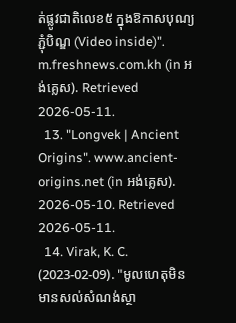ត់ផ្លូវជាតិលេខ៥ ក្នុងឱកាសបុណ្យភ្ជុំបិណ្ឌ (Video inside)". m.freshnews.com.kh (in អង់គ្លេស). Retrieved 2026-05-11.
  13. "Longvek | Ancient Origins". www.ancient-origins.net (in អង់គ្លេស). 2026-05-10. Retrieved 2026-05-11.
  14. Virak, K. C. (2023-02-09). "មូលហេតុមិនមានសល់សំណង់ស្ថា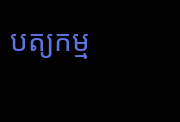បត្យកម្ម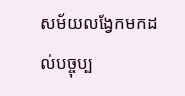សម័យលង្វែកមកដល់បច្ចុប្ប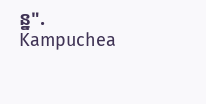ន្ន". Kampuchea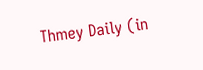Thmey Daily (in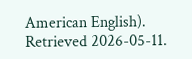American English). Retrieved 2026-05-11.